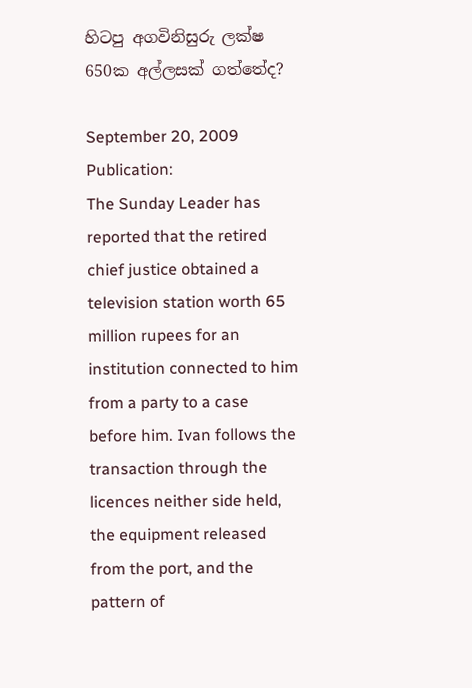හිටපු අගවිනිසුරු ලක්ෂ 650ක අල්ලසක් ගත්තේද?

September 20, 2009
Publication:
The Sunday Leader has reported that the retired chief justice obtained a television station worth 65 million rupees for an institution connected to him from a party to a case before him. Ivan follows the transaction through the licences neither side held, the equipment released from the port, and the pattern of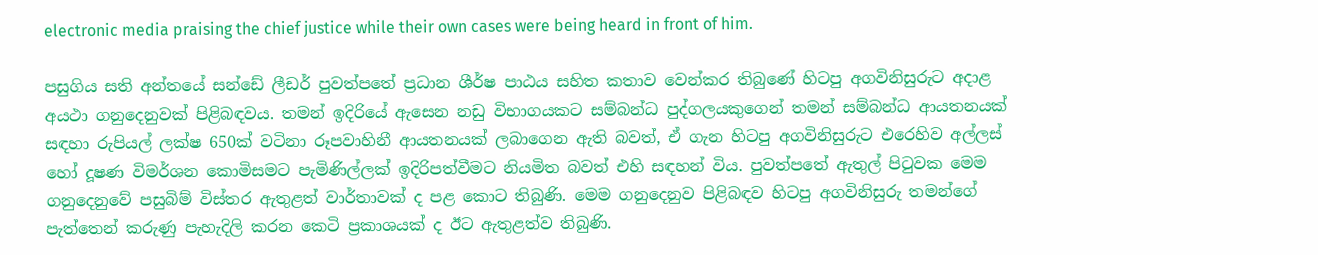electronic media praising the chief justice while their own cases were being heard in front of him.

පසුගිය සති අන්තයේ සන්ඩේ ලීඩර් පුවත්පතේ ප්‍රධාන ශීර්ෂ පාඨය සහිත කතාව වෙන්කර තිබුණේ හිටපු අගවිනිසුරුට අදාළ අයථා ගනුදෙනුවක් පිළිබඳවය. තමන් ඉදිරියේ ඇසෙන නඩු විභාගයකට සම්බන්ධ පුද්ගලයකුගෙන් තමන් සම්බන්ධ ආයතනයක් සඳහා රුපියල් ලක්ෂ 650ක් වටිනා රූපවාහිනී ආයතනයක් ලබාගෙන ඇති බවත්, ඒ ගැන හිටපු අගවිනිසුරුට එරෙහිව අල්ලස් හෝ දූෂණ විමර්ශන කොමිසමට පැමිණිල්ලක් ඉදිරිපත්වීමට නියමිත බවත් එහි සඳහන් විය. පුවත්පතේ ඇතුල් පිටුවක මෙම ගනුදෙනුවේ පසුබිම් විස්තර ඇතුළත් වාර්තාවක් ද පළ කොට තිබුණි. මෙම ගනුදෙනුව පිළිබඳව හිටපු අගවිනිසුරු තමන්ගේ පැත්තෙන් කරුණු පැහැදිලි කරන කෙටි ප්‍රකාශයක් ද ඊට ඇතුළත්ව තිබුණි.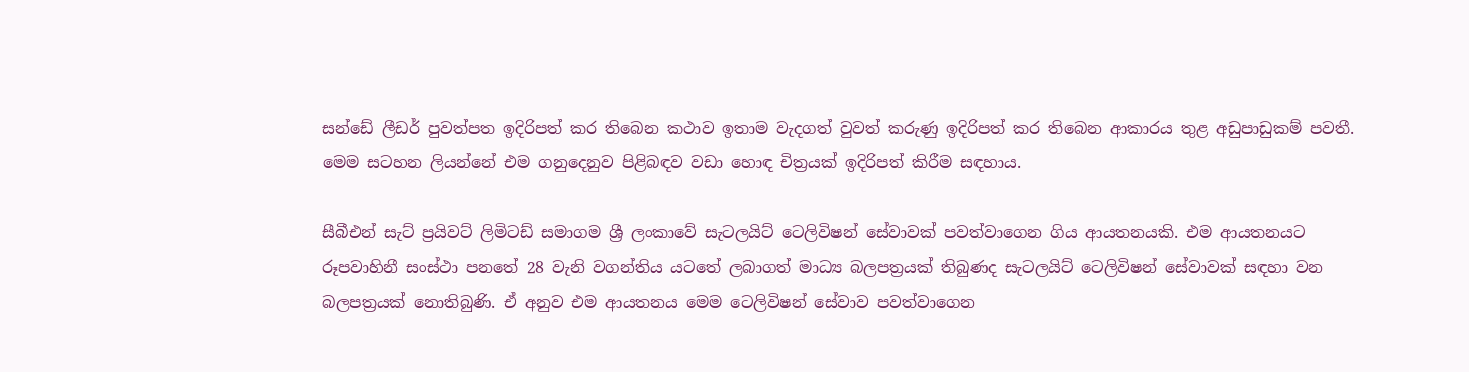සන්ඩේ ලීඩර් පුවත්පත ඉදිරිපත් කර තිබෙන කථාව ඉතාම වැදගත් වුවත් කරුණු ඉදිරිපත් කර තිබෙන ආකාරය තුළ අඩුපාඩුකම් පවතී. මෙම සටහන ලියන්නේ එම ගනුදෙනුව පිළිබඳව වඩා හොඳ චිත්‍රයක් ඉදිරිපත් කිරීම සඳහාය.

සීබීඑන් සැට් ප්‍රයිවට් ලිමිටඩ් සමාගම ශ්‍රී ලංකාවේ සැටලයිට් ටෙලිවිෂන් සේවාවක් පවත්වාගෙන ගිය ආයතනයකි. එම ආයතනයට රූපවාහිනී සංස්ථා පනතේ 28 වැනි වගන්තිය යටතේ ලබාගත් මාධ්‍ය බලපත්‍රයක් තිබුණද සැටලයිට් ටෙලිවිෂන් සේවාවක් සඳහා වන බලපත්‍රයක් නොතිබුණි. ඒ අනුව එම ආයතනය මෙම ටෙලිවිෂන් සේවාව පවත්වාගෙන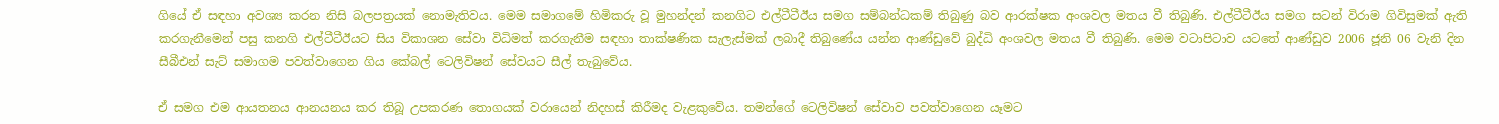ගියේ ඒ සඳහා අවශ්‍ය කරන නිසි බලපත්‍රයක් නොමැතිවය. මෙම සමාගමේ හිමිකරු වූ මුහන්දන් කනගිට එල්ටීටීඊය සමග සම්බන්ධකම් තිබුණු බව ආරක්ෂක අංශවල මතය වී තිබුණි. එල්ටීටීඊය සමග සටන් විරාම ගිවිසුමක් ඇති කරගැනීමෙන් පසු කනගි එල්ටීටීඊයට සිය විකාශන සේවා විධිමත් කරගැනීම සඳහා තාක්ෂණික සැලැස්මක් ලබාදී තිබුණේය යන්න ආණ්ඩුවේ බුද්ධි අංශවල මතය වී තිබුණි. මෙම වටාපිටාව යටතේ ආණ්ඩුව 2006 ජූනි 06 වැනි දින සීබීඑන් සැට් සමාගම පවත්වාගෙන ගිය කේබල් ටෙලිවිෂන් සේවයට සීල් තැබුවේය.

ඒ සමග එම ආයතනය ආනයනය කර තිබූ උපකරණ තොගයක් වරායෙන් නිදහස් කිරීමද වැළකුවේය. තමන්ගේ ටෙලිවිෂන් සේවාව පවත්වාගෙන යෑමට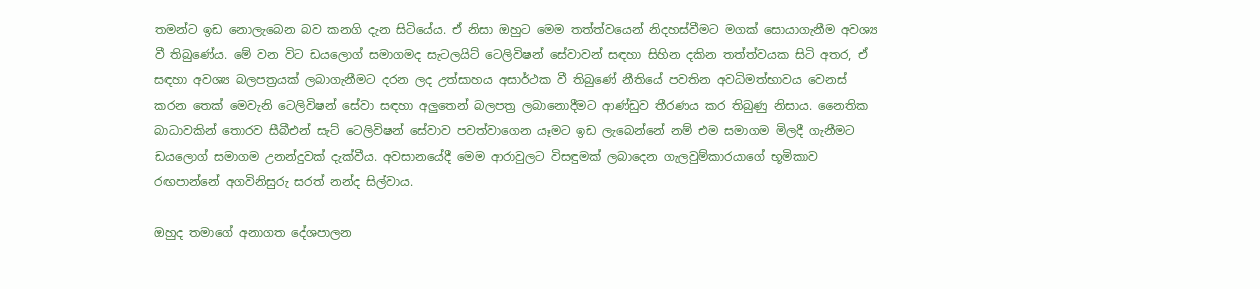තමන්ට ඉඩ නොලැබෙන බව කනගි දැන සිටියේය. ඒ නිසා ඔහුට මෙම තත්ත්වයෙන් නිදහස්වීමට මගක් සොයාගැනීම අවශ්‍ය වී තිබුණේය. මේ වන විට ඩයලොග් සමාගමද සැටලයිට් ටෙලිවිෂන් සේවාවන් සඳහා සිහින දකින තත්ත්වයක සිටි අතර, ඒ සඳහා අවශ්‍ය බලපත්‍රයක් ලබාගැනීමට දරන ලද උත්සාහය අසාර්ථක වී තිබුණේ නීතියේ පවතින අවධිමත්භාවය වෙනස් කරන තෙක් මෙවැනි ටෙලිවිෂන් සේවා සඳහා අලුතෙන් බලපත්‍ර ලබානොදීමට ආණ්ඩුව තීරණය කර තිබුණු නිසාය. නෛතික බාධාවකින් තොරව සීබීඑන් සැට් ටෙලිවිෂන් සේවාව පවත්වාගෙන යෑමට ඉඩ ලැබෙන්නේ නම් එම සමාගම මිලදී ගැනීමට ඩයලොග් සමාගම උනන්දුවක් දැක්වීය. අවසානයේදී මෙම ආරාවුලට විසඳුමක් ලබාදෙන ගැලවුම්කාරයාගේ භූමිකාව රඟපාන්නේ අගවිනිසුරු සරත් නන්ද සිල්වාය.

ඔහුද තමාගේ අනාගත දේශපාලන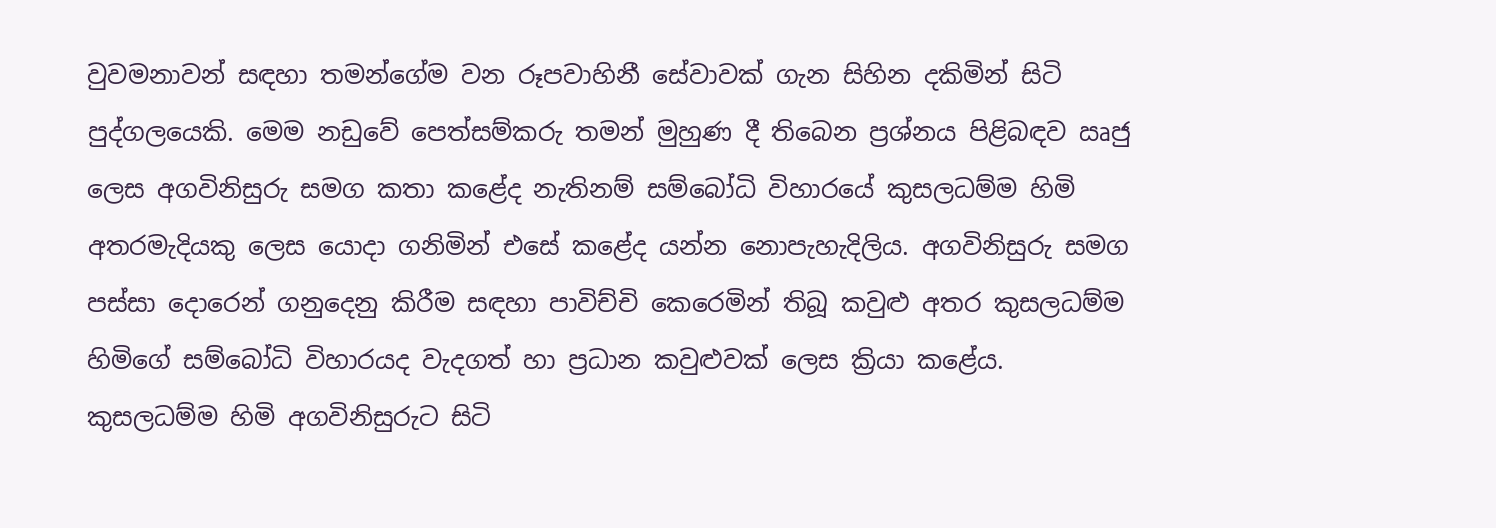වුවමනාවන් සඳහා තමන්ගේම වන රූපවාහිනී සේවාවක් ගැන සිහින දකිමින් සිටි පුද්ගලයෙකි. මෙම නඩුවේ පෙත්සම්කරු තමන් මුහුණ දී තිබෙන ප්‍රශ්නය පිළිබඳව ඍජු ලෙස අගවිනිසුරු සමග කතා කළේද නැතිනම් සම්බෝධි විහාරයේ කුසලධම්ම හිමි අතරමැදියකු ලෙස යොදා ගනිමින් එසේ කළේද යන්න නොපැහැදිලිය. අගවිනිසුරු සමග පස්සා දොරෙන් ගනුදෙනු කිරීම සඳහා පාවිච්චි කෙරෙමින් තිබූ කවුළු අතර කුසලධම්ම හිමිගේ සම්බෝධි විහාරයද වැදගත් හා ප්‍රධාන කවුළුවක් ලෙස ක්‍රියා කළේය. කුසලධම්ම හිමි අගවිනිසුරුට සිටි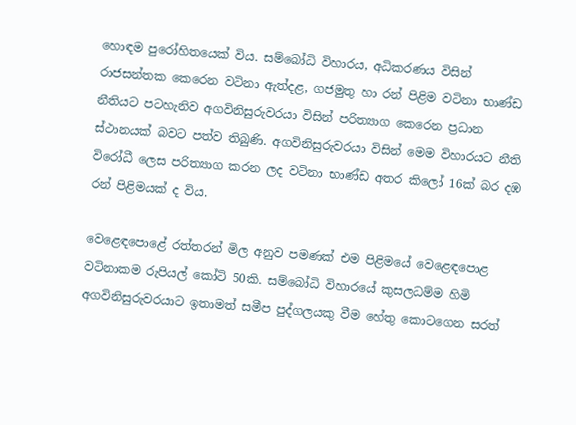හොඳම පුරෝහිතයෙක් විය. සම්බෝධි විහාරය, අධිකරණය විසින් රාජසන්තක කෙරෙන වටිනා ඇත්දළ, ගජමුතු හා රන් පිළිම වටිනා භාණ්ඩ නීතියට පටහැනිව අගවිනිසුරුවරයා විසින් පරිත්‍යාග කෙරෙන ප්‍රධාන ස්ථානයක් බවට පත්ව තිබුණි. අගවිනිසුරුවරයා විසින් මෙම විහාරයට නීති විරෝධී ලෙස පරිත්‍යාග කරන ලද වටිනා භාණ්ඩ අතර කිලෝ 16ක් බර දඹ රන් පිළිමයක් ද විය.

වෙළෙඳපොළේ රත්තරන් මිල අනුව පමණක් එම පිළිමයේ වෙළෙඳපොළ වටිනාකම රුපියල් කෝටි 50කි. සම්බෝධි විහාරයේ කුසලධම්ම හිමි අගවිනිසුරුවරයාට ඉතාමත් සමීප පුද්ගලයකු වීම හේතු කොටගෙන සරත්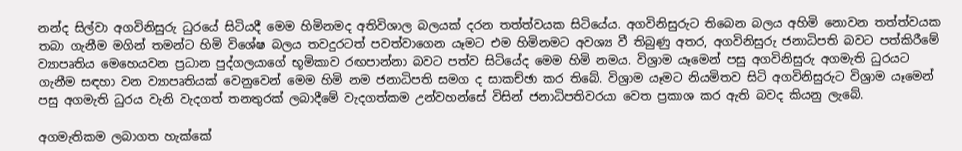නන්ද සිල්වා අගවිනිසුරු ධුරයේ සිටියදී මෙම හිමිනමද අතිවිශාල බලයක් දරන තත්ත්වයක සිටියේය. අගවිනිසුරුට තිබෙන බලය අහිමි නොවන තත්ත්වයක තබා ගැනීම මගින් තමන්ට හිමි විශේෂ බලය තවදුරටත් පවත්වාගෙන යෑමට එම හිමිනමට අවශ්‍ය වී තිබුණු අතර, අගවිනිසුරු ජනාධිපති බවට පත්කිරීමේ ව්‍යාපෘතිය මෙහෙයවන ප්‍රධාන පුද්ගලයාගේ භූමිකාව රඟපාන්නා බවට පත්ව සිටියේද මෙම හිමි නමය. විශ්‍රාම යෑමෙන් පසු අගවිනිසුරු අගමැති ධුරයට ගැනීම සඳහා වන ව්‍යාපෘතියක් වෙනුවෙන් මෙම හිමි නම ජනාධිපති සමග ද සාකච්ඡා කර තිබේ. විශ්‍රාම යෑමට නියමිතව සිටි අගවිනිසුරුට විශ්‍රාම යෑමෙන් පසු අගමැති ධුරය වැනි වැදගත් තනතුරක් ලබාදීමේ වැදගත්කම උන්වහන්සේ විසින් ජනාධිපතිවරයා වෙත ප්‍රකාශ කර ඇති බවද කියනු ලැබේ.

අගමැතිකම ලබාගත හැක්කේ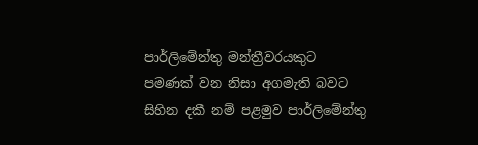පාර්ලිමේන්තු මන්ත්‍රීවරයකුට පමණක් වන නිසා අගමැති බවට සිහින දකී නම් පළමුව පාර්ලිමේන්තු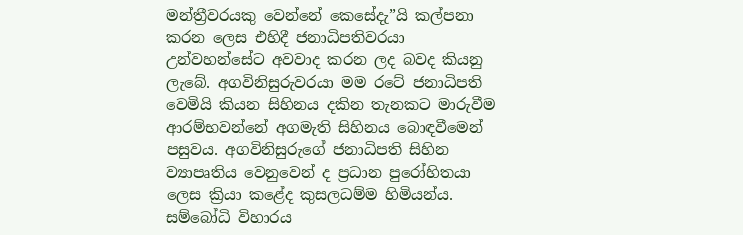මන්ත්‍රීවරයකු වෙන්නේ කෙසේදැ”යි කල්පනා කරන ලෙස එහිදී ජනාධිපතිවරයා උන්වහන්සේට අවවාද කරන ලද බවද කියනු ලැබේ. අගවිනිසුරුවරයා මම රටේ ජනාධිපති වෙමියි කියන සිහිනය දකින තැනකට මාරුවීම ආරම්භවන්නේ අගමැති සිහිනය බොඳවීමෙන් පසුවය. අගවිනිසුරුගේ ජනාධිපති සිහින ව්‍යාපෘතිය වෙනුවෙන් ද ප්‍රධාන පුරෝහිතයා ලෙස ක්‍රියා කළේද කුසලධම්ම හිමියන්ය. සම්බෝධි විහාරය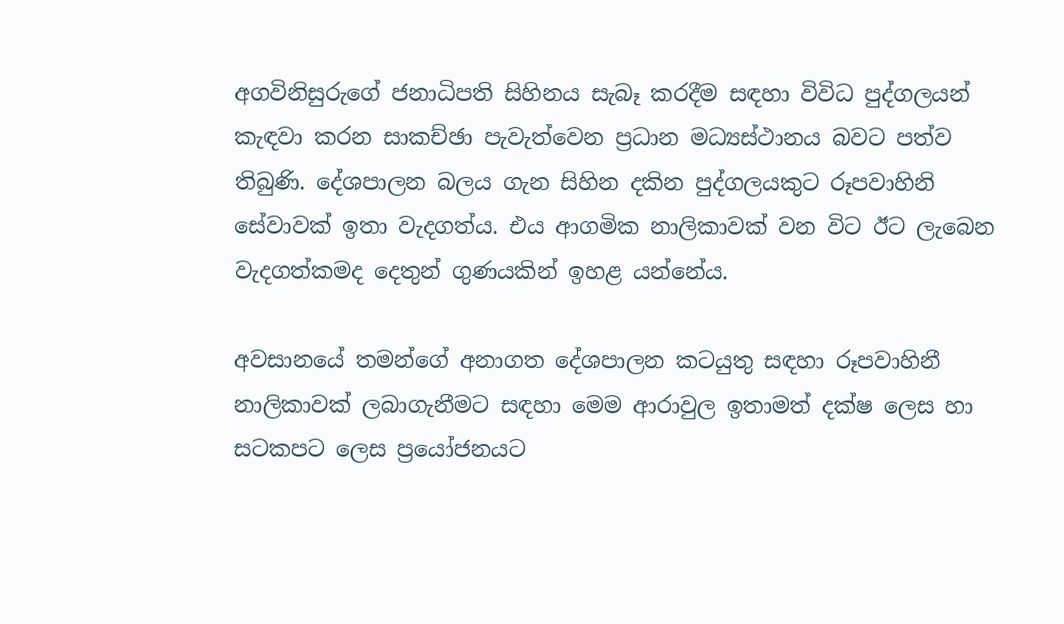අගවිනිසුරුගේ ජනාධිපති සිහිනය සැබෑ කරදීම සඳහා විවිධ පුද්ගලයන් කැඳවා කරන සාකච්ඡා පැවැත්වෙන ප්‍රධාන මධ්‍යස්ථානය බවට පත්ව තිබුණි. දේශපාලන බලය ගැන සිහින දකින පුද්ගලයකුට රූපවාහිනි සේවාවක් ඉතා වැදගත්ය. එය ආගමික නාලිකාවක් වන විට ඊට ලැබෙන වැදගත්කමද දෙතුන් ගුණයකින් ඉහළ යන්නේය.

අවසානයේ තමන්ගේ අනාගත දේශපාලන කටයුතු සඳහා රූපවාහිනී නාලිකාවක් ලබාගැනීමට සඳහා මෙම ආරාවුල ඉතාමත් දක්ෂ ලෙස හා සටකපට ලෙස ප්‍රයෝජනයට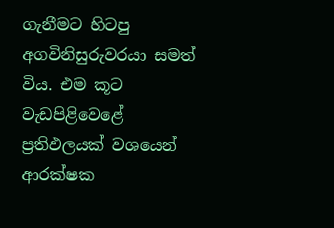ගැනීමට හිටපු අගවිනිසුරුවරයා සමත් විය. එම කූට වැඩපිළිවෙළේ ප්‍රතිඵලයක් වශයෙන් ආරක්ෂක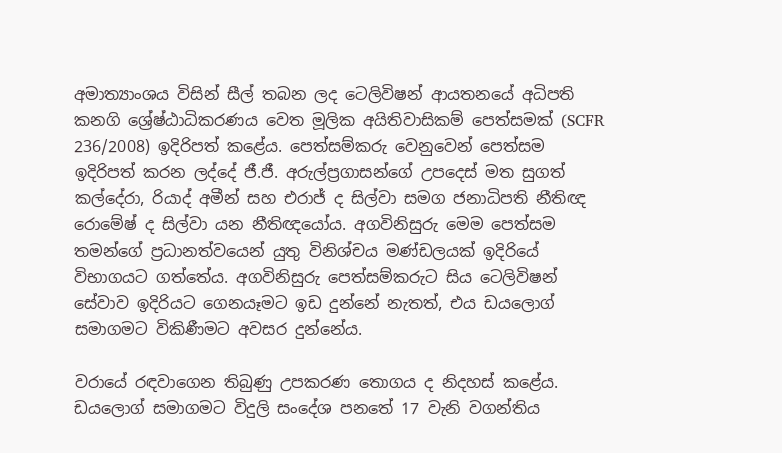අමාත්‍යාංශය විසින් සීල් තබන ලද ටෙලිවිෂන් ආයතනයේ අධිපති කනගි ශ්‍රේෂ්ඨාධිකරණය වෙත මූලික අයිතිවාසිකම් පෙත්සමක් (SCFR 236/2008) ඉදිරිපත් කළේය. පෙත්සම්කරු වෙනුවෙන් පෙත්සම ඉදිරිපත් කරන ලද්දේ ජී.ජී. අරුල්ප්‍රගාසන්ගේ උපදෙස් මත සුගත් කල්දේරා, රියාද් අමීන් සහ එරාජ් ද සිල්වා සමග ජනාධිපති නීතිඥ රොමේෂ් ද සිල්වා යන නීතිඥයෝය. අගවිනිසුරු මෙම පෙත්සම තමන්ගේ ප්‍රධානත්වයෙන් යුතු විනිශ්චය මණ්ඩලයක් ඉදිරියේ විභාගයට ගත්තේය. අගවිනිසුරු පෙත්සම්කරුට සිය ටෙලිවිෂන් සේවාව ඉදිරියට ගෙනයෑමට ඉඩ දුන්නේ නැතත්, එය ඩයලොග් සමාගමට විකිණීමට අවසර දුන්නේය.

වරායේ රඳවාගෙන තිබුණු උපකරණ තොගය ද නිදහස් කළේය. ඩයලොග් සමාගමට විදුලි සංදේශ පනතේ 17 වැනි වගන්තිය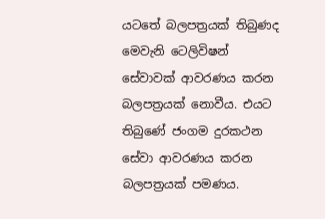යටතේ බලපත්‍රයක් තිබුණද මෙවැනි ටෙලිවිෂන් සේවාවක් ආවරණය කරන බලපත්‍රයක් නොවීය. එයට තිබුණේ ජංගම දුරකථන සේවා ආවරණය කරන බලපත්‍රයක් පමණය.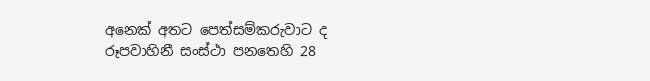අනෙක් අතට පෙත්සම්කරුවාට ද රූපවාහිනී සංස්ථා පනතෙහි 28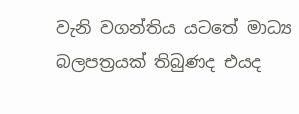වැනි වගන්තිය යටතේ මාධ්‍ය බලපත්‍රයක් තිබුණද එයද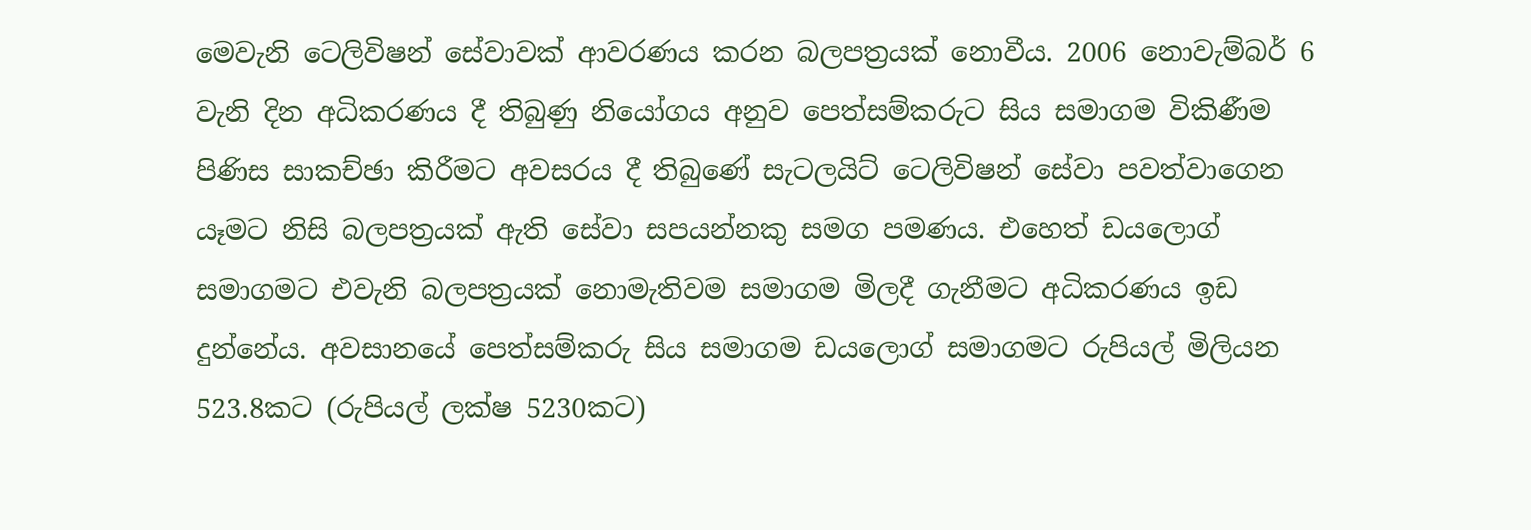මෙවැනි ටෙලිවිෂන් සේවාවක් ආවරණය කරන බලපත්‍රයක් නොවීය. 2006 නොවැම්බර් 6 වැනි දින අධිකරණය දී තිබුණු නියෝගය අනුව පෙත්සම්කරුට සිය සමාගම විකිණීම පිණිස සාකච්ඡා කිරීමට අවසරය දී තිබුණේ සැටලයිට් ටෙලිවිෂන් සේවා පවත්වාගෙන යෑමට නිසි බලපත්‍රයක් ඇති සේවා සපයන්නකු සමග පමණය. එහෙත් ඩයලොග් සමාගමට එවැනි බලපත්‍රයක් නොමැතිවම සමාගම මිලදී ගැනීමට අධිකරණය ඉඩ දුන්නේය. අවසානයේ පෙත්සම්කරු සිය සමාගම ඩයලොග් සමාගමට රුපියල් මිලියන 523.8කට (රුපියල් ලක්ෂ 5230කට)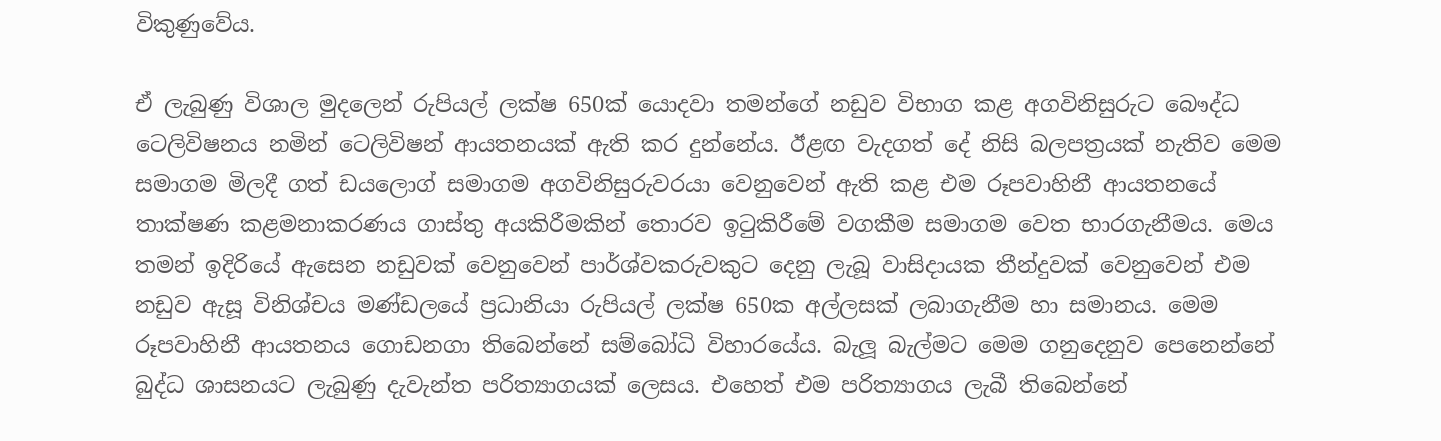විකුණුවේය.

ඒ ලැබුණු විශාල මුදලෙන් රුපියල් ලක්ෂ 650ක් යොදවා තමන්ගේ නඩුව විභාග කළ අගවිනිසුරුට බෞද්ධ ටෙලිවිෂනය නමින් ටෙලිවිෂන් ආයතනයක් ඇති කර දුන්නේය. ඊළඟ වැදගත් දේ නිසි බලපත්‍රයක් නැතිව මෙම සමාගම මිලදී ගත් ඩයලොග් සමාගම අගවිනිසුරුවරයා වෙනුවෙන් ඇති කළ එම රූපවාහිනී ආයතනයේ තාක්ෂණ කළමනාකරණය ගාස්තු අයකිරීමකින් තොරව ඉටුකිරීමේ වගකීම සමාගම වෙත භාරගැනීමය. මෙය තමන් ඉදිරියේ ඇසෙන නඩුවක් වෙනුවෙන් පාර්ශ්වකරුවකුට දෙනු ලැබූ වාසිදායක තීන්දුවක් වෙනුවෙන් එම නඩුව ඇසූ විනිශ්චය මණ්ඩලයේ ප්‍රධානියා රුපියල් ලක්ෂ 650ක අල්ලසක් ලබාගැනීම හා සමානය. මෙම රූපවාහිනී ආයතනය ගොඩනගා තිබෙන්නේ සම්බෝධි විහාරයේය. බැලූ බැල්මට මෙම ගනුදෙනුව පෙනෙන්නේ බුද්ධ ශාසනයට ලැබුණු දැවැන්ත පරිත්‍යාගයක් ලෙසය. එහෙත් එම පරිත්‍යාගය ලැබී තිබෙන්නේ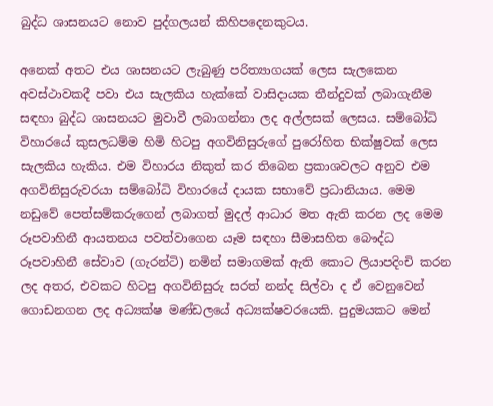බුද්ධ ශාසනයට නොව පුද්ගලයන් කිහිපදෙනකුටය.

අනෙක් අතට එය ශාසනයට ලැබුණු පරිත්‍යාගයක් ලෙස සැලකෙන අවස්ථාවකදී පවා එය සැලකිය හැක්කේ වාසිදායක තීන්දුවක් ලබාගැනීම සඳහා බුද්ධ ශාසනයට මුවාවී ලබාගන්නා ලද අල්ලසක් ලෙසය. සම්බෝධි විහාරයේ කුසලධම්ම හිමි හිටපු අගවිනිසුරුගේ පුරෝහිත භික්ෂුවක් ලෙස සැලකිය හැකිය. එම විහාරය නිකුත් කර තිබෙන ප්‍රකාශවලට අනුව එම අගවිනිසුරුවරයා සම්බෝධි විහාරයේ දායක සභාවේ ප්‍රධානියාය. මෙම නඩුවේ පෙත්සම්කරුගෙන් ලබාගත් මුදල් ආධාර මත ඇති කරන ලද මෙම රූපවාහිනී ආයතනය පවත්වාගෙන යෑම සඳහා සීමාසහිත බෞද්ධ රූපවාහිනී සේවාව (ගැරන්ටි) නමින් සමාගමක් ඇති කොට ලියාපදිංචි කරන ලද අතර, එවකට හිටපු අගවිනිසුරු සරත් නන්ද සිල්වා ද ඒ වෙනුවෙන් ගොඩනගන ලද අධ්‍යක්ෂ මණ්ඩලයේ අධ්‍යක්ෂවරයෙකි. පුදුමයකට මෙන්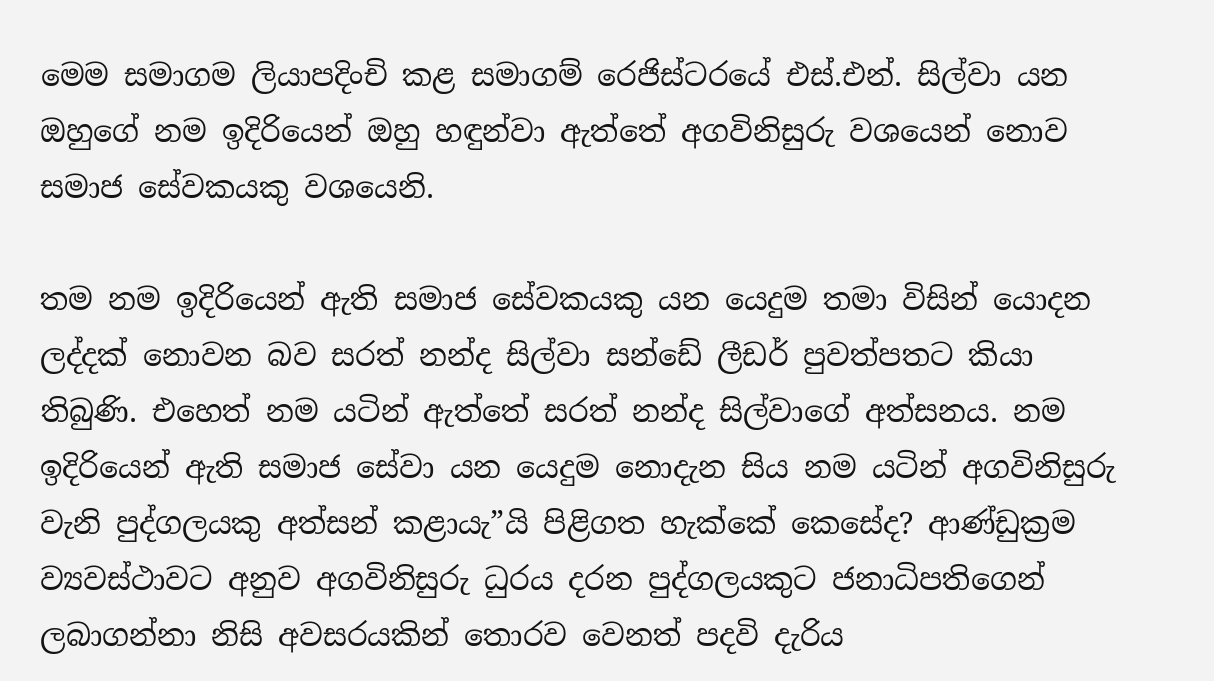මෙම සමාගම ලියාපදිංචි කළ සමාගම් රෙජිස්ටරයේ එස්.එන්. සිල්වා යන ඔහුගේ නම ඉදිරියෙන් ඔහු හඳුන්වා ඇත්තේ අගවිනිසුරු වශයෙන් නොව සමාජ සේවකයකු වශයෙනි.

තම නම ඉදිරියෙන් ඇති සමාජ සේවකයකු යන යෙදුම තමා විසින් යොදන ලද්දක් නොවන බව සරත් නන්ද සිල්වා සන්ඩේ ලීඩර් පුවත්පතට කියා තිබුණි. එහෙත් නම යටින් ඇත්තේ සරත් නන්ද සිල්වාගේ අත්සනය. නම ඉදිරියෙන් ඇති සමාජ සේවා යන යෙදුම නොදැන සිය නම යටින් අගවිනිසුරු වැනි පුද්ගලයකු අත්සන් කළායැ”යි පිළිගත හැක්කේ කෙසේද? ආණ්ඩුක්‍රම ව්‍යවස්ථාවට අනුව අගවිනිසුරු ධුරය දරන පුද්ගලයකුට ජනාධිපතිගෙන් ලබාගන්නා නිසි අවසරයකින් තොරව වෙනත් පදවි දැරිය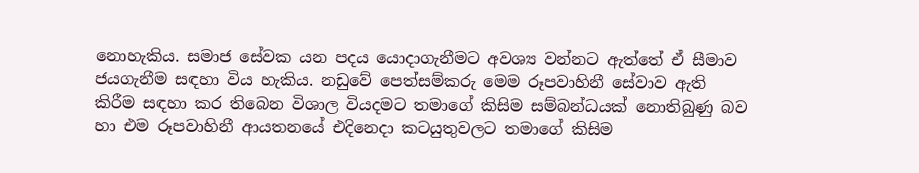නොහැකිය. සමාජ සේවක යන පදය යොදාගැනීමට අවශ්‍ය වන්නට ඇත්තේ ඒ සීමාව ජයගැනීම සඳහා විය හැකිය. නඩුවේ පෙත්සම්කරු මෙම රූපවාහිනී සේවාව ඇති කිරීම සඳහා කර තිබෙන විශාල වියදමට තමාගේ කිසිම සම්බන්ධයක් නොතිබුණු බව හා එම රූපවාහිනී ආයතනයේ එදිනෙදා කටයුතුවලට තමාගේ කිසිම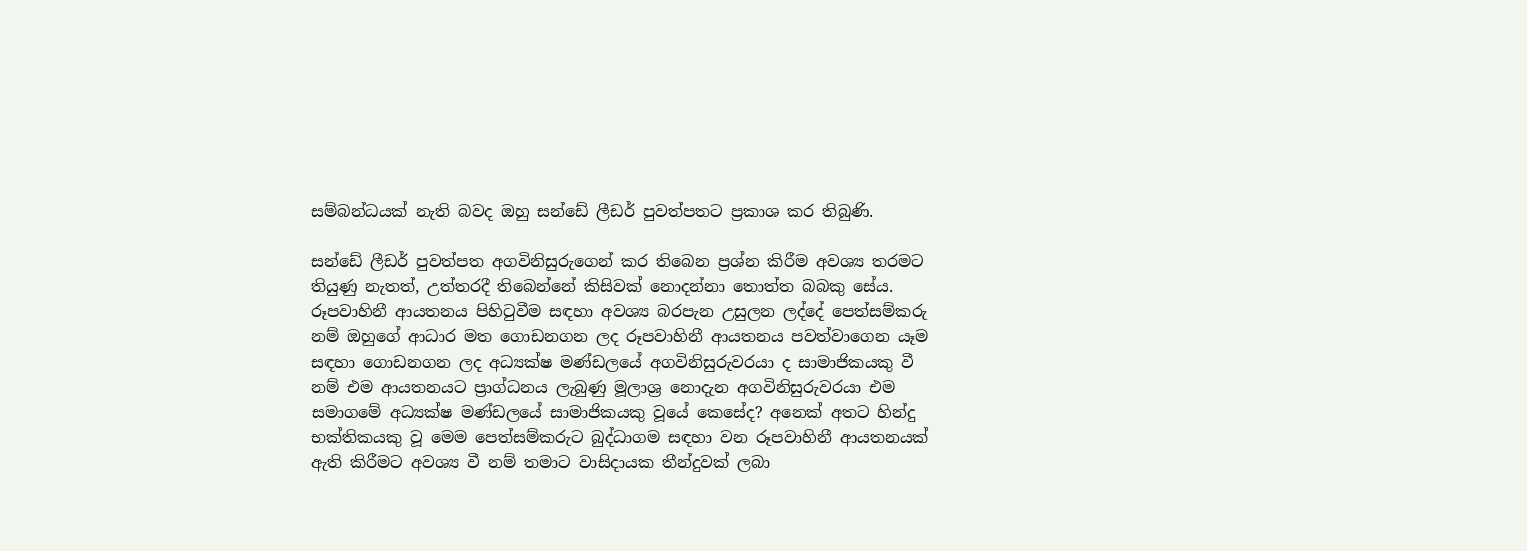සම්බන්ධයක් නැති බවද ඔහු සන්ඩේ ලීඩර් පුවත්පතට ප්‍රකාශ කර තිබුණි.

සන්ඩේ ලීඩර් පුවත්පත අගවිනිසුරුගෙන් කර තිබෙන ප්‍රශ්න කිරීම අවශ්‍ය තරමට තියුණු නැතත්, උත්තරදී තිබෙන්නේ කිසිවක් නොදන්නා තොත්ත බබකු සේය. රූපවාහිනී ආයතනය පිහිටුවීම සඳහා අවශ්‍ය බරපැන උසුලන ලද්දේ පෙත්සම්කරු නම් ඔහුගේ ආධාර මත ගොඩනගන ලද රූපවාහිනී ආයතනය පවත්වාගෙන යෑම සඳහා ගොඩනගන ලද අධ්‍යක්ෂ මණ්ඩලයේ අගවිනිසුරුවරයා ද සාමාජිකයකු වී නම් එම ආයතනයට ප්‍රාග්ධනය ලැබුණු මූලාශ්‍ර නොදැන අගවිනිසුරුවරයා එම සමාගමේ අධ්‍යක්ෂ මණ්ඩලයේ සාමාජිකයකු වූයේ කෙසේද? අනෙක් අතට හින්දු භක්තිකයකු වූ මෙම පෙත්සම්කරුට බුද්ධාගම සඳහා වන රූපවාහිනී ආයතනයක් ඇති කිරීමට අවශ්‍ය වී නම් තමාට වාසිදායක තීන්දුවක් ලබා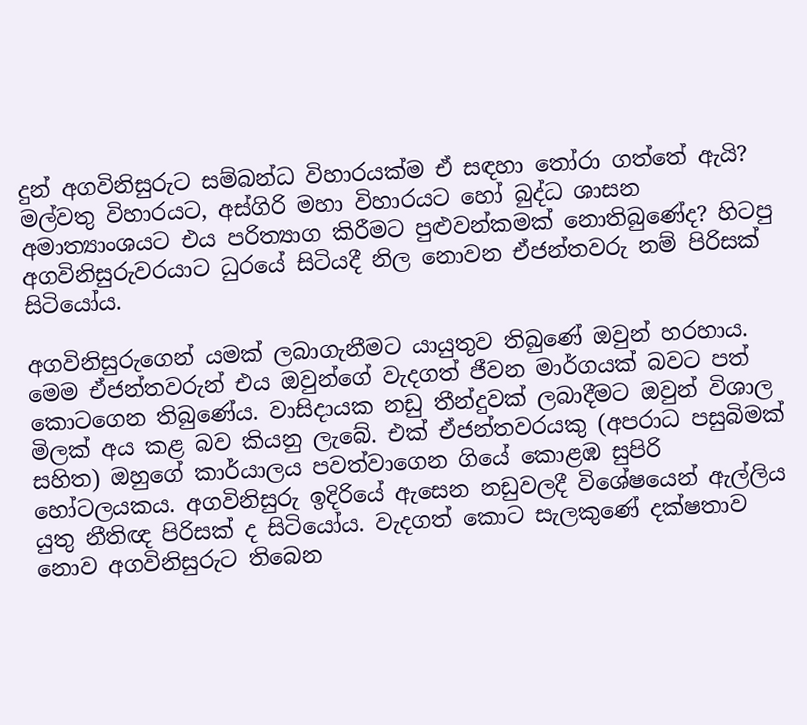දුන් අගවිනිසුරුට සම්බන්ධ විහාරයක්ම ඒ සඳහා තෝරා ගත්තේ ඇයි? මල්වතු විහාරයට, අස්ගිරි මහා විහාරයට හෝ බුද්ධ ශාසන අමාත්‍යාංශයට එය පරිත්‍යාග කිරීමට පුළුවන්කමක් නොතිබුණේද? හිටපු අගවිනිසුරුවරයාට ධුරයේ සිටියදී නිල නොවන ඒජන්තවරු නම් පිරිසක් සිටියෝය.

අගවිනිසුරුගෙන් යමක් ලබාගැනීමට යායුතුව තිබුණේ ඔවුන් හරහාය. මෙම ඒජන්තවරුන් එය ඔවුන්ගේ වැදගත් ජීවන මාර්ගයක් බවට පත් කොටගෙන තිබුණේය. වාසිදායක නඩු තීන්දුවක් ලබාදීමට ඔවුන් විශාල මිලක් අය කළ බව කියනු ලැබේ. එක් ඒජන්තවරයකු (අපරාධ පසුබිමක් සහිත) ඔහුගේ කාර්යාලය පවත්වාගෙන ගියේ කොළඹ සුපිරි හෝටලයකය. අගවිනිසුරු ඉදිරියේ ඇසෙන නඩුවලදී විශේෂයෙන් ඇල්ලිය යුතු නීතිඥ පිරිසක් ද සිටියෝය. වැදගත් කොට සැලකුණේ දක්ෂතාව නොව අගවිනිසුරුට තිබෙන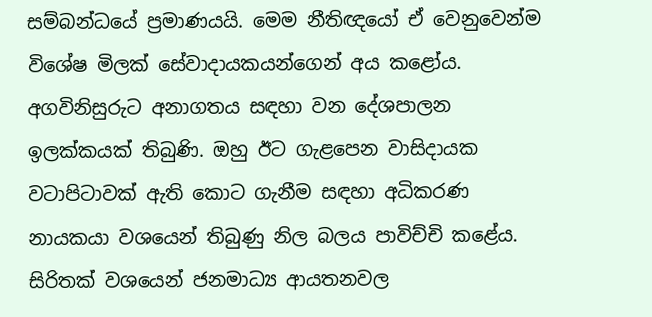සම්බන්ධයේ ප්‍රමාණයයි. මෙම නීතිඥයෝ ඒ වෙනුවෙන්ම විශේෂ මිලක් සේවාදායකයන්ගෙන් අය කළෝය. අගවිනිසුරුට අනාගතය සඳහා වන දේශපාලන ඉලක්කයක් තිබුණි. ඔහු ඊට ගැළපෙන වාසිදායක වටාපිටාවක් ඇති කොට ගැනීම සඳහා අධිකරණ නායකයා වශයෙන් තිබුණු නිල බලය පාවිච්චි කළේය. සිරිතක් වශයෙන් ජනමාධ්‍ය ආයතනවල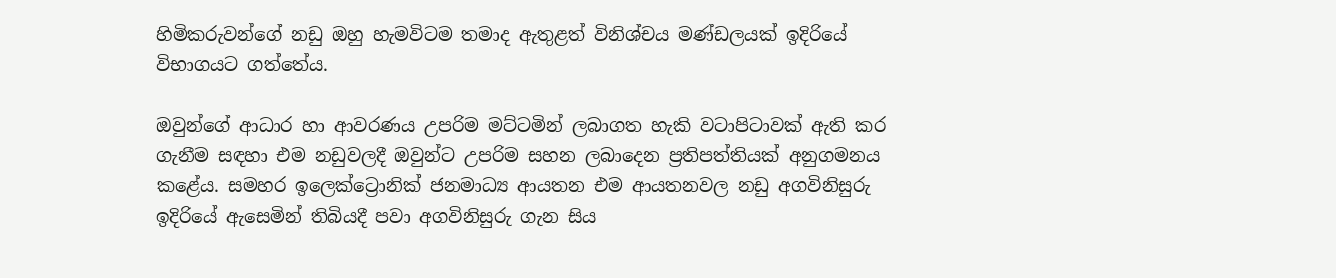හිමිකරුවන්ගේ නඩු ඔහු හැමවිටම තමාද ඇතුළත් විනිශ්චය මණ්ඩලයක් ඉදිරියේ විභාගයට ගත්තේය.

ඔවුන්ගේ ආධාර හා ආවරණය උපරිම මට්ටමින් ලබාගත හැකි වටාපිටාවක් ඇති කර ගැනීම සඳහා එම නඩුවලදී ඔවුන්ට උපරිම සහන ලබාදෙන ප්‍රතිපත්තියක් අනුගමනය කළේය. සමහර ඉලෙක්ට්‍රොනික් ජනමාධ්‍ය ආයතන එම ආයතනවල නඩු අගවිනිසුරු ඉදිරියේ ඇසෙමින් තිබියදී පවා අගවිනිසුරු ගැන සිය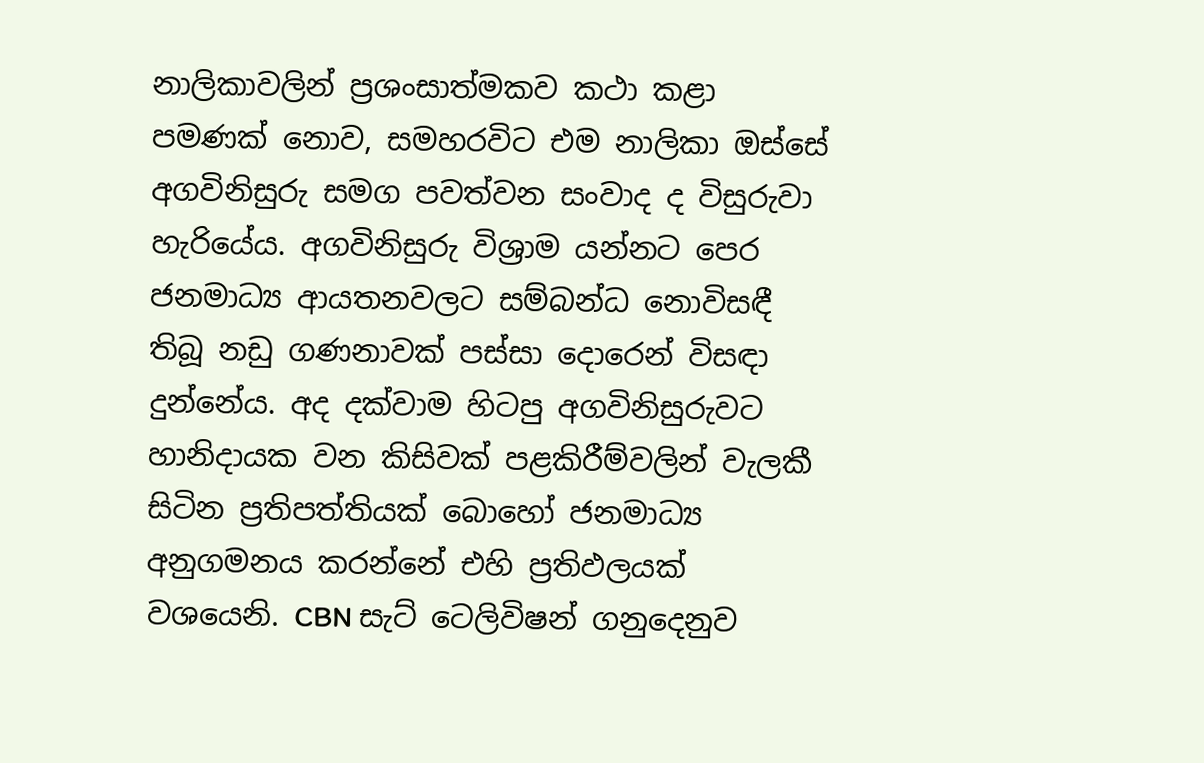නාලිකාවලින් ප්‍රශංසාත්මකව කථා කළා පමණක් නොව, සමහරවිට එම නාලිකා ඔස්සේ අගවිනිසුරු සමග පවත්වන සංවාද ද විසුරුවා හැරියේය. අගවිනිසුරු විශ්‍රාම යන්නට පෙර ජනමාධ්‍ය ආයතනවලට සම්බන්ධ නොවිසඳී තිබූ නඩු ගණනාවක් පස්සා දොරෙන් විසඳා දුන්නේය. අද දක්වාම හිටපු අගවිනිසුරුවට හානිදායක වන කිසිවක් පළකිරීම්වලින් වැලකී සිටින ප්‍රතිපත්තියක් බොහෝ ජනමාධ්‍ය අනුගමනය කරන්නේ එහි ප්‍රතිඵලයක් වශයෙනි. CBN සැට් ටෙලිවිෂන් ගනුදෙනුව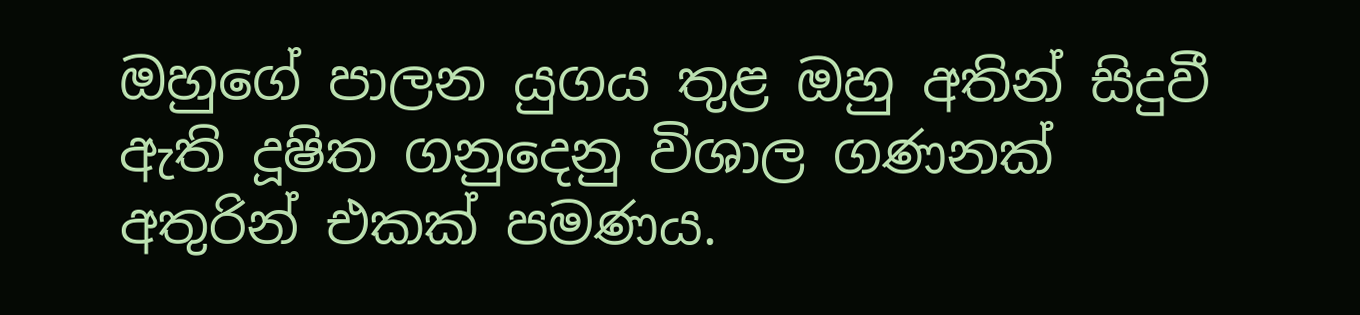ඔහුගේ පාලන යුගය තුළ ඔහු අතින් සිදුවී ඇති දූෂිත ගනුදෙනු විශාල ගණනක් අතුරින් එකක් පමණය.